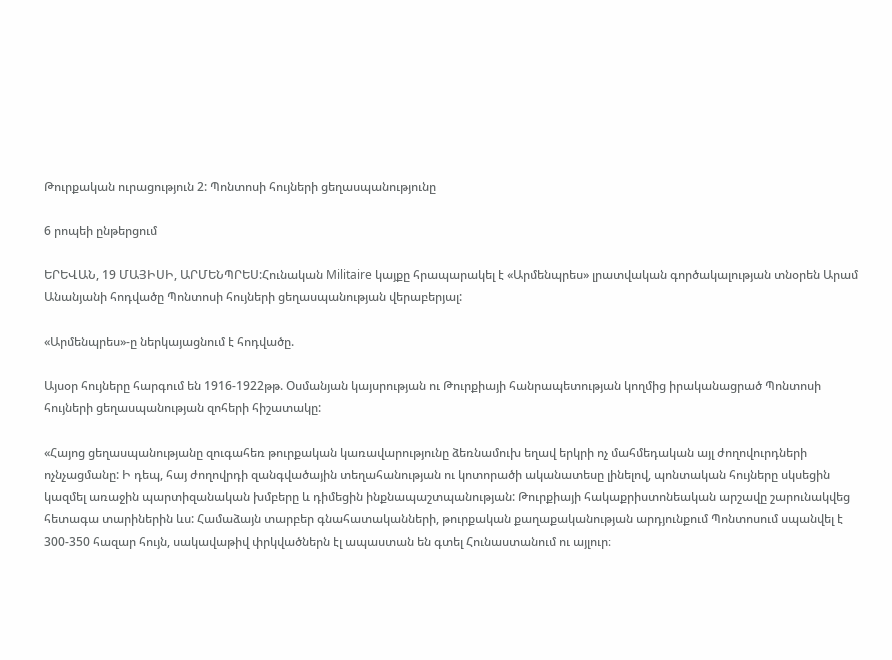Թուրքական ուրացություն 2: Պոնտոսի հույների ցեղասպանությունը

6 րոպեի ընթերցում

ԵՐԵՎԱՆ, 19 ՄԱՅԻՍԻ, ԱՐՄԵՆՊՐԵՍ:Հունական Militaire կայքը հրապարակել է «Արմենպրես» լրատվական գործակալության տնօրեն Արամ Անանյանի հոդվածը Պոնտոսի հույների ցեղասպանության վերաբերյալ:

«Արմենպրես»-ը ներկայացնում է հոդվածը.

Այսօր հույները հարգում են 1916-1922թթ. Օսմանյան կայսրության ու Թուրքիայի հանրապետության կողմից իրականացրած Պոնտոսի հույների ցեղասպանության զոհերի հիշատակը:

«Հայոց ցեղասպանությանը զուգահեռ թուրքական կառավարությունը ձեռնամուխ եղավ երկրի ոչ մահմեդական այլ ժողովուրդների ոչնչացմանը: Ի դեպ, հայ ժողովրդի զանգվածային տեղահանության ու կոտորածի ականատեսը լինելով, պոնտական հույները սկսեցին կազմել առաջին պարտիզանական խմբերը և դիմեցին ինքնապաշտպանության: Թուրքիայի հակաքրիստոնեական արշավը շարունակվեց հետագա տարիներին ևս: Համաձայն տարբեր գնահատականների, թուրքական քաղաքականության արդյունքում Պոնտոսում սպանվել է 300-350 հազար հույն, սակավաթիվ փրկվածներն էլ ապաստան են գտել Հունաստանում ու այլուր։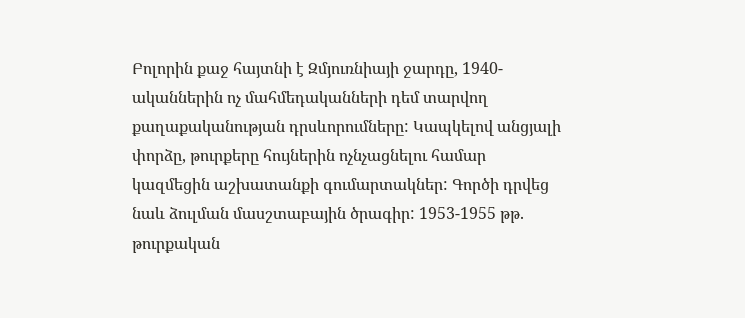Բոլորին քաջ հայտնի է Զմյուռնիայի ջարդը, 1940-ականներին ոչ մահմեդականների դեմ տարվող քաղաքականության դրսևորումները: Կապկելով անցյալի փորձը, թուրքերը հույներին ոչնչացնելու համար կազմեցին աշխատանքի գումարտակներ: Գործի դրվեց նաև ձուլման մասշտաբային ծրագիր: 1953-1955 թթ. թուրքական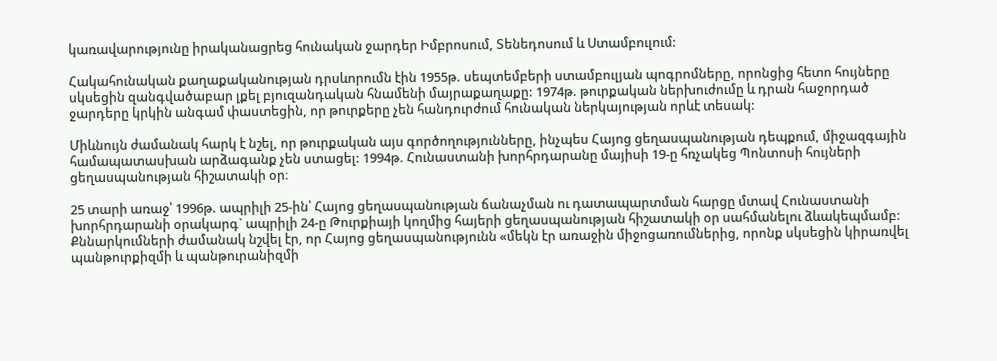կառավարությունը իրականացրեց հունական ջարդեր Իմբրոսում, Տենեդոսում և Ստամբուլում:

Հակահունական քաղաքականության դրսևորումն էին 1955թ. սեպտեմբերի ստամբուլյան պոգրոմները, որոնցից հետո հույները սկսեցին զանգվածաբար լքել բյուզանդական հնամենի մայրաքաղաքը: 1974թ. թուրքական ներխուժումը և դրան հաջորդած ջարդերը կրկին անգամ փաստեցին, որ թուրքերը չեն հանդուրժում հունական ներկայության որևէ տեսակ:

Միևնույն ժամանակ հարկ է նշել, որ թուրքական այս գործողությունները, ինչպես Հայոց ցեղասպանության դեպքում, միջազգային համապատասխան արձագանք չեն ստացել: 1994թ. Հունաստանի խորհրդարանը մայիսի 19-ը հռչակեց Պոնտոսի հույների ցեղասպանության հիշատակի օր։

25 տարի առաջ՝ 1996թ. ապրիլի 25-ին՝ Հայոց ցեղասպանության ճանաչման ու դատապարտման հարցը մտավ Հունաստանի խորհրդարանի օրակարգ` ապրիլի 24-ը Թուրքիայի կողմից հայերի ցեղասպանության հիշատակի օր սահմանելու ձևակեպմամբ: Քննարկումների ժամանակ նշվել էր, որ Հայոց ցեղասպանությունն «մեկն էր առաջին միջոցառումներից, որոնք սկսեցին կիրառվել պանթուրքիզմի և պանթուրանիզմի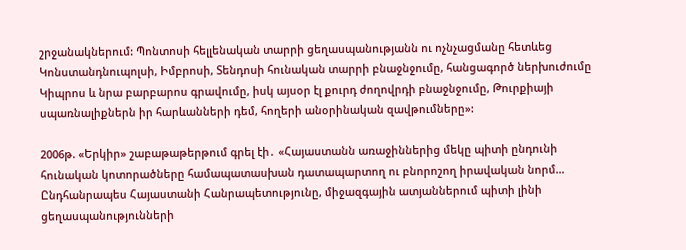շրջանակներում: Պոնտոսի հելլենական տարրի ցեղասպանությանն ու ոչնչացմանը հետևեց Կոնստանդնուպոլսի, Իմբրոսի, Տենդոսի հունական տարրի բնաջնջումը, հանցագործ ներխուժումը Կիպրոս և նրա բարբարոս գրավումը, իսկ այսօր էլ քուրդ ժողովրդի բնաջնջումը, Թուրքիայի սպառնալիքներն իր հարևանների դեմ, հողերի անօրինական զավթումները»:

2006թ. «Երկիր» շաբաթաթերթում գրել էի․ «Հայաստանն առաջիններից մեկը պիտի ընդունի հունական կոտորածները համապատասխան դատապարտող ու բնորոշող իրավական նորմ… Ընդհանրապես Հայաստանի Հանրապետությունը, միջազգային ատյաններում պիտի լինի ցեղասպանությունների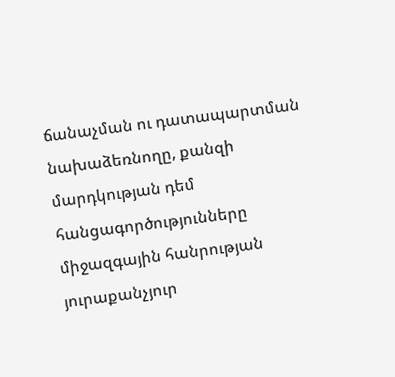ճանաչման ու դատապարտման նախաձեռնողը, քանզի մարդկության դեմ հանցագործությունները միջազգային հանրության յուրաքանչյուր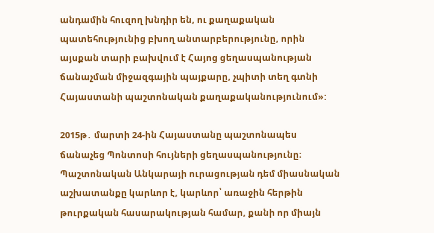անդամին հուզող խնդիր են, ու քաղաքական պատեհությունից բխող անտարբերությունը, որին այսքան տարի բախվում է Հայոց ցեղասպանության ճանաչման միջազգային պայքարը, չպիտի տեղ գտնի Հայաստանի պաշտոնական քաղաքականությունում»:

2015թ․ մարտի 24-ին Հայաստանը պաշտոնապես ճանաչեց Պոնտոսի հույների ցեղասպանությունը։ Պաշտոնական Անկարայի ուրացության դեմ միասնական աշխատանքը կարևոր է, կարևոր՝ առաջին հերթին թուրքական հասարակության համար, քանի որ միայն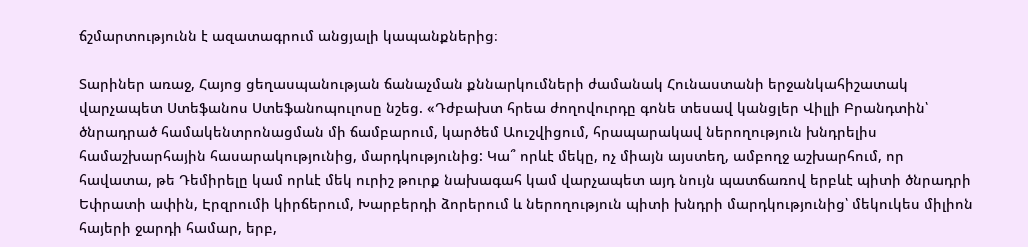ճշմարտությունն է ազատագրում անցյալի կապանքներից։

Տարիներ առաջ, Հայոց ցեղասպանության ճանաչման քննարկումների ժամանակ Հունաստանի երջանկահիշատակ վարչապետ Ստեֆանոս Ստեֆանոպուլոսը նշեց. «Դժբախտ հրեա ժողովուրդը գոնե տեսավ կանցլեր Վիլլի Բրանդտին՝ ծնրադրած համակենտրոնացման մի ճամբարում, կարծեմ Աուշվիցում, հրապարակավ ներողություն խնդրելիս համաշխարհային հասարակությունից, մարդկությունից: Կա՞ որևէ մեկը, ոչ միայն այստեղ, ամբողջ աշխարհում, որ հավատա, թե Դեմիրելը կամ որևէ մեկ ուրիշ թուրք նախագահ կամ վարչապետ այդ նույն պատճառով երբևէ պիտի ծնրադրի Եփրատի ափին, Էրզրումի կիրճերում, Խարբերդի ձորերում և ներողություն պիտի խնդրի մարդկությունից՝ մեկուկես միլիոն հայերի ջարդի համար, երբ,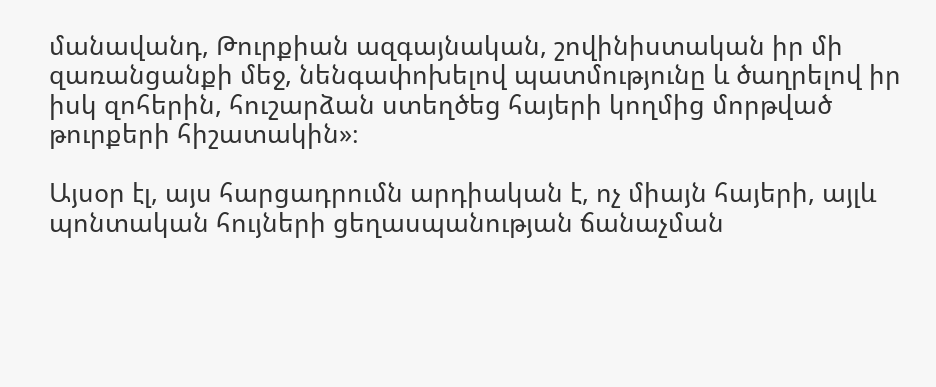մանավանդ, Թուրքիան ազգայնական, շովինիստական իր մի զառանցանքի մեջ, նենգափոխելով պատմությունը և ծաղրելով իր իսկ զոհերին, հուշարձան ստեղծեց հայերի կողմից մորթված թուրքերի հիշատակին»։

Այսօր էլ, այս հարցադրումն արդիական է, ոչ միայն հայերի, այլև պոնտական հույների ցեղասպանության ճանաչման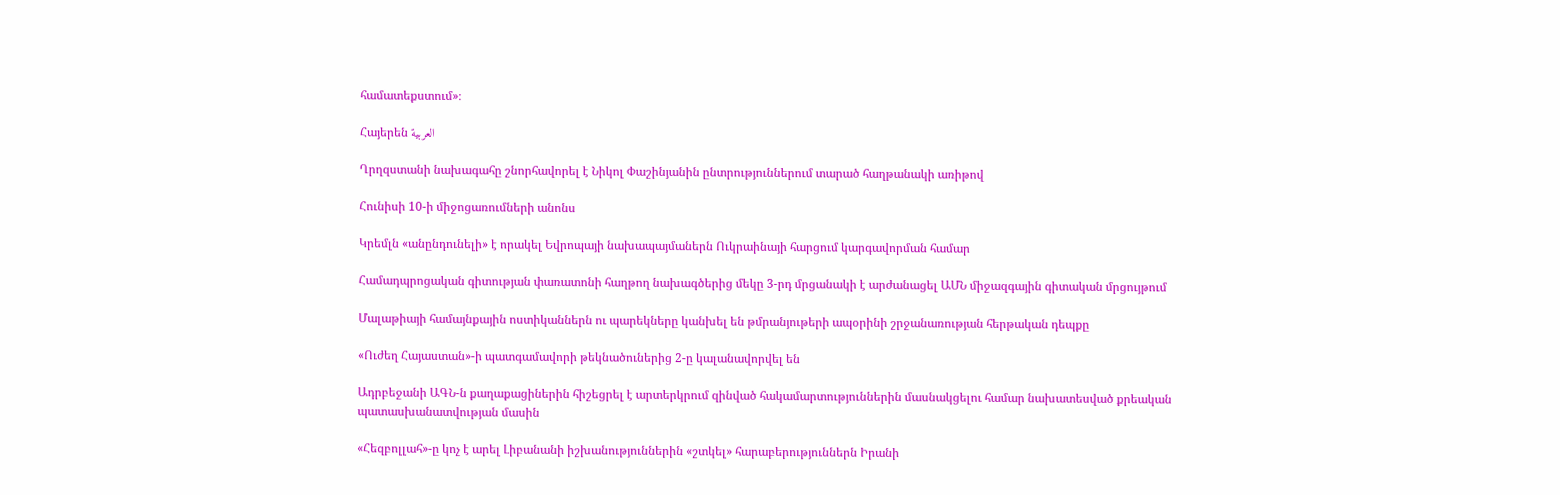համատեքստում»։

Հայերեն العربية

Ղրղզստանի նախագահը շնորհավորել է Նիկոլ Փաշինյանին ընտրություններում տարած հաղթանակի առիթով

Հունիսի 10-ի միջոցառումների անոնս

Կրեմլն «անընդունելի» է որակել Եվրոպայի նախապայմաներն Ուկրաինայի հարցում կարգավորման համար

Համադպրոցական գիտության փառատոնի հաղթող նախագծերից մեկը 3-րդ մրցանակի է արժանացել ԱՄՆ միջազգային գիտական մրցույթում

Մալաթիայի համայնքային ոստիկաններն ու պարեկները կանխել են թմրանյութերի ապօրինի շրջանառության հերթական դեպքը

«Ուժեղ Հայաստան»-ի պատգամավորի թեկնածուներից 2-ը կալանավորվել են

Ադրբեջանի ԱԳՆ-ն քաղաքացիներին հիշեցրել է արտերկրում զինված հակամարտություններին մասնակցելու համար նախատեսված քրեական պատասխանատվության մասին

«Հեզբոլլահ»-ը կոչ է արել Լիբանանի իշխանություններին «շտկել» հարաբերություններն Իրանի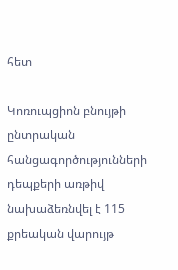հետ

Կոռուպցիոն բնույթի ընտրական հանցագործությունների դեպքերի առթիվ նախաձեռնվել է 115 քրեական վարույթ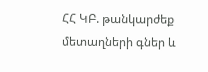ՀՀ ԿԲ. թանկարժեք մետաղների գներ և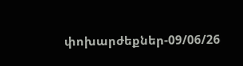փոխարժեքներ-09/06/26